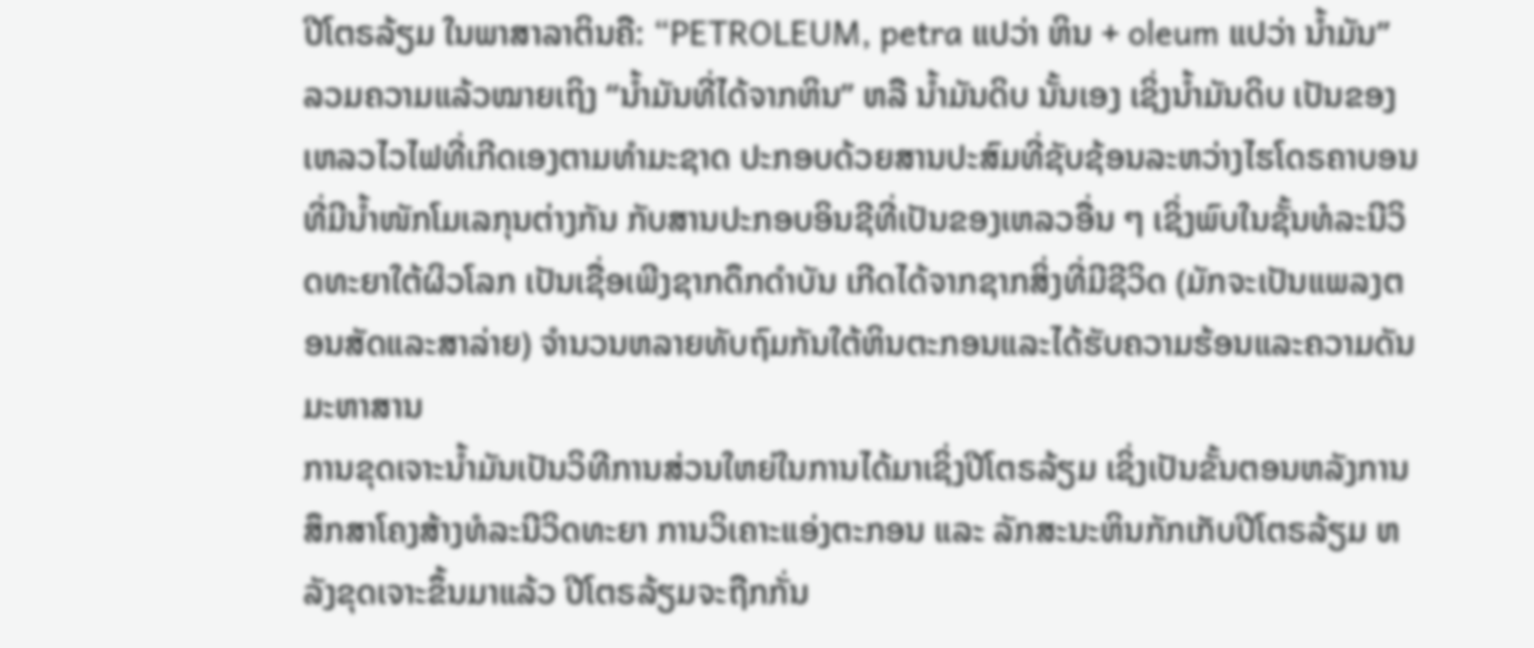ປີໂຕຣລ້ຽມ ໃນພາສາລາຕິນຄື: “PETROLEUM, petra ແປວ່າ ຫິນ + oleum ແປວ່າ ນໍ້າມັນ”
ລວມຄວາມແລ້ວໝາຍເຖິງ “ນໍ້າມັນທີ່ໄດ້ຈາກຫິນ” ຫລື ນໍ້າມັນດິບ ນັ້ນເອງ ເຊິ່ງນໍ້າມັນດິບ ເປັນຂອງເຫລວໄວໄຟທີ່ເກີດເອງຕາມທຳມະຊາດ ປະກອບດ້ວຍສານປະສົມທີ່ຊັບຊ້ອນລະຫວ່າງໄຮໂດຣຄາບອນທີ່ມີນໍ້າໜັກໂມເລກຸນຕ່າງກັນ ກັບສານປະກອບອິນຊີທີ່ເປັນຂອງເຫລວອື່ນ ໆ ເຊິ່ງພົບໃນຊັ້ນທໍລະນີວິດທະຍາໃຕ້ຜິວໂລກ ເປັນເຊື່ອເພີງຊາກດຶກດຳບັນ ເກີດໄດ້ຈາກຊາກສິ່ງທີ່ມີຊີວິດ (ມັກຈະເປັນແພລງຕອນສັດແລະສາລ່າຍ) ຈຳນວນຫລາຍທັບຖົມກັນໃຕ້ຫິນຕະກອນແລະໄດ້ຮັບຄວາມຮ້ອນແລະຄວາມດັນມະຫາສານ
ການຂຸດເຈາະນໍ້າມັນເປັນວິທີການສ່ວນໃຫຍ່ໃນການໄດ້ມາເຊິ່ງປີໂຕຣລ້ຽມ ເຊິ່ງເປັນຂັ້ນຕອນຫລັງການສຶກສາໂຄງສ້າງທໍລະນີວິດທະຍາ ການວິເຄາະແອ່ງຕະກອນ ແລະ ລັກສະນະຫິນກັກເກັບປີໂຕຣລ້ຽມ ຫລັງຂຸດເຈາະຂຶ້ນມາແລ້ວ ປີໂຕຣລ້ຽມຈະຖືກກັ່ນ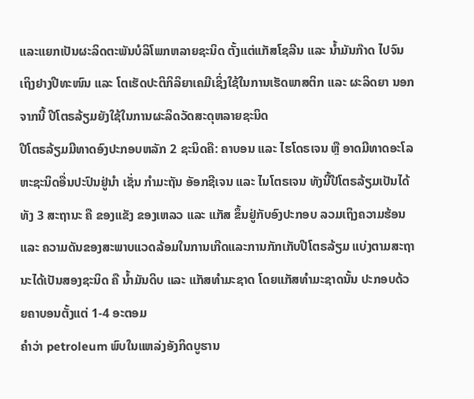ແລະແຍກເປັນຜະລິດຕະພັນບໍລິໂພກຫລາຍຊະນິດ ຕັ້ງແຕ່ແກັສໂຊລີນ ແລະ ນໍ້າມັນກ໊າດ ໄປຈົນເຖິງຢາງປີທະໜົນ ແລະ ໂຕເຮັດປະຕິກິລິຍາເຄມີເຊິ່ງໃຊ້ໃນການເຮັດພາສຕິກ ແລະ ຜະລິດຍາ ນອກຈາກນີ້ ປີໂຕຣລ້ຽມຍັງໃຊ້ໃນການຜະລິດວັດສະດຸຫລາຍຊະນິດ
ປີໂຕຣລ້ຽມມີທາດອົງປະກອບຫລັກ 2 ຊະນິດຄື: ຄາບອນ ແລະ ໄຮໂດຣເຈນ ຫຼື ອາດມີທາດອະໂລຫະຊະນິດອື່ນປະປົນຢູ່ນຳ ເຊັ່ນ ກຳມະຖັນ ອັອກຊີເຈນ ແລະ ໄນໂຕຣເຈນ ທັງນີ້ປີໂຕຣລ້ຽມເປັນໄດ້ທັງ 3 ສະຖານະ ຄື ຂອງແຂັງ ຂອງເຫລວ ແລະ ແກັສ ຂຶ້ນຢູ່ກັບອົງປະກອບ ລວມເຖິງຄວາມຮ້ອນ ແລະ ຄວາມດັນຂອງສະພາບແວດລ້ອມໃນການເກີດແລະການກັກເກັບປີໂຕຣລ້ຽມ ແບ່ງຕາມສະຖານະໄດ້ເປັນສອງຊະນິດ ຄື ນໍ້າມັນດິບ ແລະ ແກັສທຳມະຊາດ ໂດຍແກັສທຳມະຊາດນັ້ນ ປະກອບດ້ວຍຄາບອນຕັ້ງແຕ່ 1-4 ອະຕອມ
ຄຳວ່າ petroleum ພົບໃນແຫລ່ງອັງກິດບູຮານ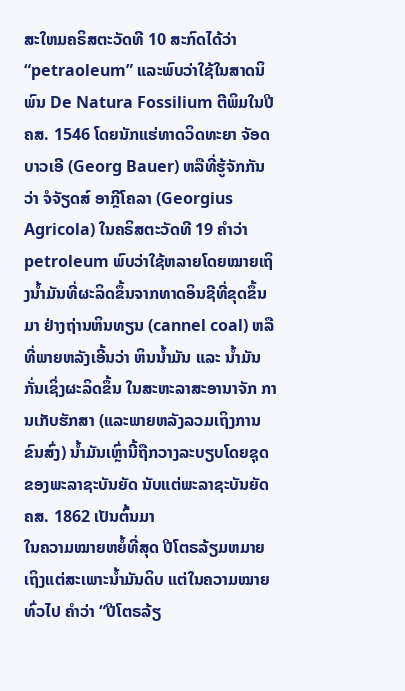ສະໃຫມຄຣິສຕະວັດທີ 10 ສະກົດໄດ້ວ່າ “petraoleum” ແລະພົບວ່າໃຊ້ໃນສາດນິພົນ De Natura Fossilium ຕີພິມໃນປີ ຄສ. 1546 ໂດຍນັກແຮ່ທາດວິດທະຍາ ຈັອດ ບາວເອີ (Georg Bauer) ຫລືທີ່ຮູ້ຈັກກັນວ່າ ຈໍຈັຽດສ໌ ອາກຼີໂຄລາ (Georgius Agricola) ໃນຄຣິສຕະວັດທີ 19 ຄຳວ່າ petroleum ພົບວ່າໃຊ້ຫລາຍໂດຍໝາຍເຖິງນໍ້າມັນທີ່ຜະລິດຂຶ້ນຈາກທາດອິນຊີທີ່ຂຸດຂຶ້ນມາ ຢ່າງຖ່ານຫິນທຽນ (cannel coal) ຫລືທີ່ພາຍຫລັງເອີ້ນວ່າ ຫິນນໍ້າມັນ ແລະ ນໍ້າມັນກັ່ນເຊິ່ງຜະລິດຂຶ້ນ ໃນສະຫະລາສະອານາຈັກ ການເກັບຮັກສາ (ແລະພາຍຫລັງລວມເຖິງການຂົນສົ່ງ) ນໍ້າມັນເຫຼົ່ານີ້ຖືກວາງລະບຽບໂດຍຊຸດຂອງພະລາຊະບັນຍັດ ນັບແຕ່ພະລາຊະບັນຍັດ ຄສ. 1862 ເປັນຕົ້ນມາ
ໃນຄວາມໝາຍຫຍໍ້ທີ່ສຸດ ປີໂຕຣລ້ຽມຫມາຍເຖິງແຕ່ສະເພາະນໍ້າມັນດິບ ແຕ່ໃນຄວາມໝາຍທົ່ວໄປ ຄຳວ່າ “ປີໂຕຣລ້ຽ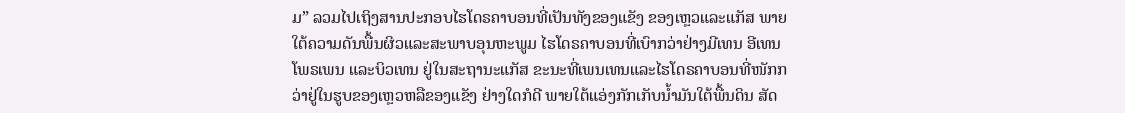ມ” ລວມໄປເຖິງສານປະກອບໄຮໂດຣຄາບອນທີ່ເປັນທັງຂອງແຂັງ ຂອງເຫຼວແລະແກັສ ພາຍໃຕ້ຄວາມດັນພື້ນຜິວແລະສະພາບອຸນຫະພູມ ໄຮໂດຣຄາບອນທີ່ເບົາກວ່າຢ່າງມີເທນ ອີເທນ ໂພຣເພນ ແລະບິວເທນ ຢູ່ໃນສະຖານະແກັສ ຂະນະທີ່ເພນເທນແລະໄຮໂດຣຄາບອນທີ່ໜັກກວ່າຢູ່ໃນຮູບຂອງເຫຼວຫລືຂອງແຂັງ ຢ່າງໃດກໍດີ ພາຍໃຕ້ແອ່ງກັກເກັບນໍ້າມັນໃຕ້ພື້ນດິນ ສັດ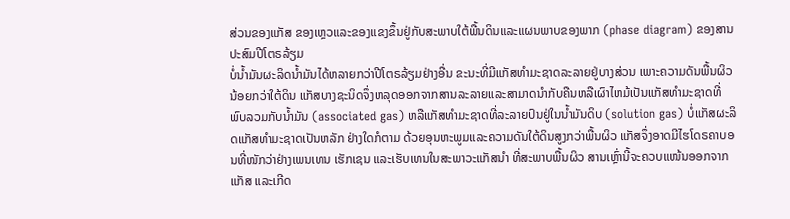ສ່ວນຂອງແກັສ ຂອງເຫຼວແລະຂອງແຂງຂຶ້ນຢູ່ກັບສະພາບໃຕ້ພື້ນດິນແລະແຜນພາບຂອງພາກ (phase diagram) ຂອງສານປະສົມປີໂຕຣລ້ຽມ
ບໍ່ນໍ້າມັນຜະລິດນໍ້າມັນໄດ້ຫລາຍກວ່າປີໂຕຣລ້ຽມຢ່າງອື່ນ ຂະນະທີ່ມີແກັສທຳມະຊາດລະລາຍຢູ່ບາງສ່ວນ ເພາະຄວາມດັນພື້ນຜິວນ້ອຍກວ່າໃຕ້ດິນ ແກັສບາງຊະນິດຈຶ່ງຫລຸດອອກຈາກສານລະລາຍແລະສາມາດນຳກັບຄືນຫລືເຜົາໄຫມ້ເປັນແກັສທຳມະຊາດທີ່ພົບລວມກັບນໍ້າມັນ (associated gas) ຫລືແກັສທຳມະຊາດທີ່ລະລາຍປົນຢູ່ໃນນໍ້າມັນດິບ (solution gas) ບໍ່ແກັສຜະລິດແກັສທຳມະຊາດເປັນຫລັກ ຢ່າງໃດກໍຕາມ ດ້ວຍອຸນຫະພູມແລະຄວາມດັນໃຕ້ດິນສູງກວ່າພື້ນຜິວ ແກັສຈຶ່ງອາດມີໄຮໂດຣຄາບອນທີ່ໜັກວ່າຢ່າງເພນເທນ ເຮັກເຊນ ແລະເຮັບເທນໃນສະພາວະແກັສນຳ ທີ່ສະພາບພື້ນຜິວ ສານເຫຼົ່ານີ້ຈະຄວບແໜ້ນອອກຈາກແກັສ ແລະເກີດ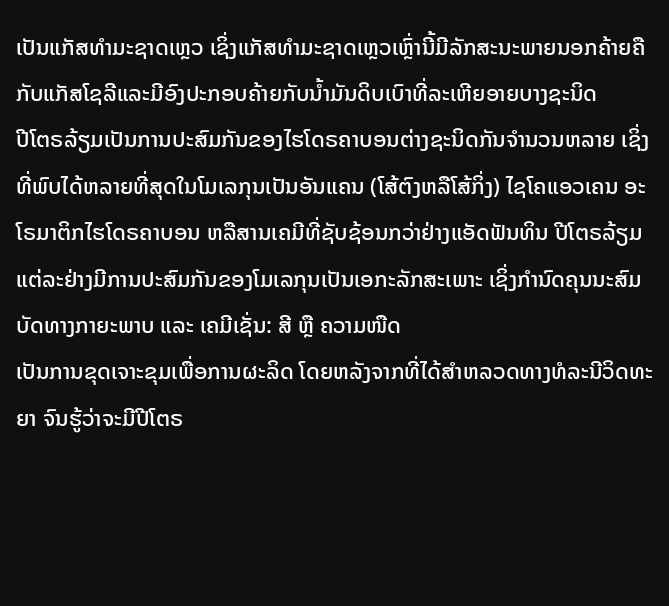ເປັນແກັສທຳມະຊາດເຫຼວ ເຊິ່ງແກັສທຳມະຊາດເຫຼວເຫຼົ່ານີ້ມີລັກສະນະພາຍນອກຄ້າຍຄືກັບແກັສໂຊລີແລະມີອົງປະກອບຄ້າຍກັບນໍ້າມັນດິບເບົາທີ່ລະເຫີຍອາຍບາງຊະນິດ
ປີໂຕຣລ້ຽມເປັນການປະສົມກັນຂອງໄຮໂດຣຄາບອນຕ່າງຊະນິດກັນຈຳນວນຫລາຍ ເຊິ່ງທີ່ພົບໄດ້ຫລາຍທີ່ສຸດໃນໂມເລກຸນເປັນອັນແຄນ (ໂສ້ຕົງຫລືໂສ້ກິ່ງ) ໄຊໂຄແອວເຄນ ອະໂຣມາຕິກໄຮໂດຣຄາບອນ ຫລືສານເຄມີທີ່ຊັບຊ້ອນກວ່າຢ່າງແອັດຟັນທິນ ປີໂຕຣລ້ຽມແຕ່ລະຢ່າງມີການປະສົມກັນຂອງໂມເລກຸນເປັນເອກະລັກສະເພາະ ເຊິ່ງກຳນົດຄຸນນະສົມບັດທາງກາຍະພາບ ແລະ ເຄມີເຊັ່ນ: ສີ ຫຼື ຄວາມໜືດ
ເປັນການຂຸດເຈາະຂຸມເພື່ອການຜະລິດ ໂດຍຫລັງຈາກທີ່ໄດ້ສຳຫລວດທາງທໍລະນີວິດທະຍາ ຈົນຮູ້ວ່າຈະມີປີໂຕຣ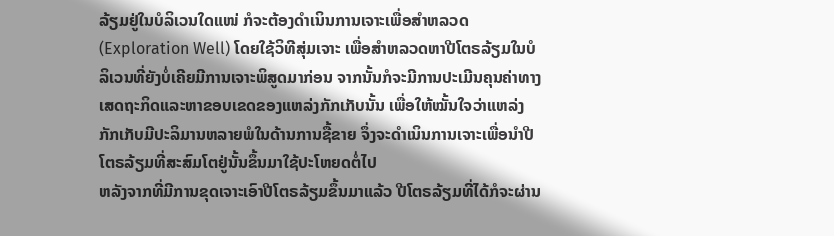ລ້ຽມຢູ່ໃນບໍລິເວນໃດແໜ່ ກໍຈະຕ້ອງດຳເນິນການເຈາະເພື່ອສຳຫລວດ (Exploration Well) ໂດຍໃຊ້ວິທີສຸ່ມເຈາະ ເພື່ອສຳຫລວດຫາປີໂຕຣລ້ຽມໃນບໍລິເວນທີ່ຍັງບໍ່ເຄີຍມີການເຈາະພິສູດມາກ່ອນ ຈາກນັ້ນກໍຈະມີການປະເມີນຄຸນຄ່າທາງເສດຖະກິດແລະຫາຂອບເຂດຂອງແຫລ່ງກັກເກັບນັ້ນ ເພື່ອໃຫ້ໝັ້ນໃຈວ່າແຫລ່ງກັກເກັບມີປະລິມານຫລາຍພໍໃນດ້ານການຊື້ຂາຍ ຈຶ່ງຈະດຳເນິນການເຈາະເພື່ອນຳປີໂຕຣລ້ຽມທີ່ສະສົມໂຕຢູ່ນັ້ນຂຶ້ນມາໃຊ້ປະໂຫຍດຕໍ່ໄປ
ຫລັງຈາກທີ່ມີການຂຸດເຈາະເອົາປີໂຕຣລ້ຽມຂຶ້ນມາແລ້ວ ປີໂຕຣລ້ຽມທີ່ໄດ້ກໍຈະຜ່ານ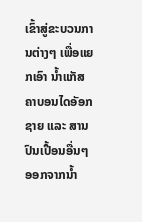ເຂົ້າສູ່ຂະບວນການຕ່າງໆ ເພື່ອແຍກເອົາ ນໍ້າແກັສຄາບອນໄດອັອກຊາຍ ແລະ ສານປົນເປື້ອນອື່ນໆ ອອກຈາກນໍ້າ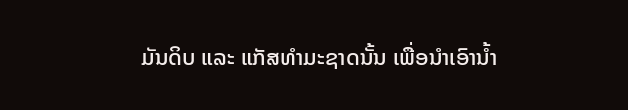ມັນດິບ ແລະ ແກັສທຳມະຊາດນັ້ນ ເພື່ອນຳເອົານໍ້າ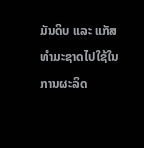ມັນດິບ ແລະ ແກັສທຳມະຊາດໄປໃຊ້ໃນການຜະລິດ